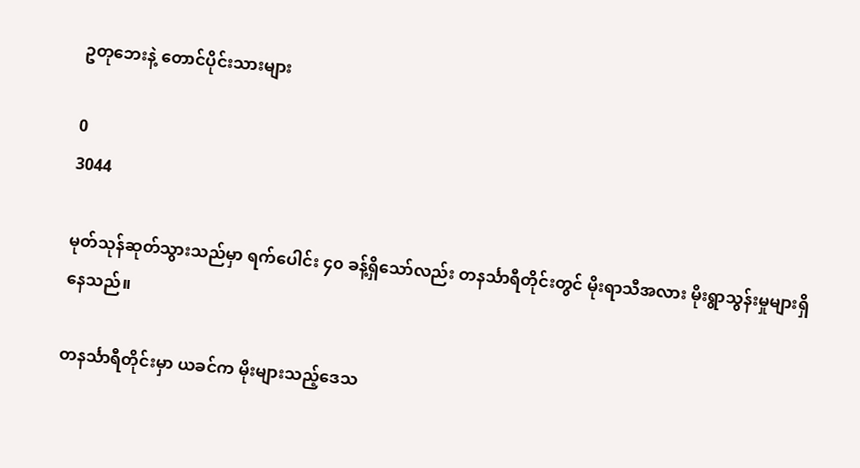ဥတုဘေးနဲ့ တောင်ပိုင်းသားများ

0
3044

မုတ်သုန်ဆုတ်သွားသည်မှာ ရက်ပေါင်း ၄၀ ခန့်ရှိသော်လည်း တနင်္သာရီတိုင်းတွင် မိုးရာသီအလား မိုးရွာသွန်းမှုများရှိနေသည်။

တနင်္သာရီတိုင်းမှာ ယခင်က မိုးများသည့်ဒေသ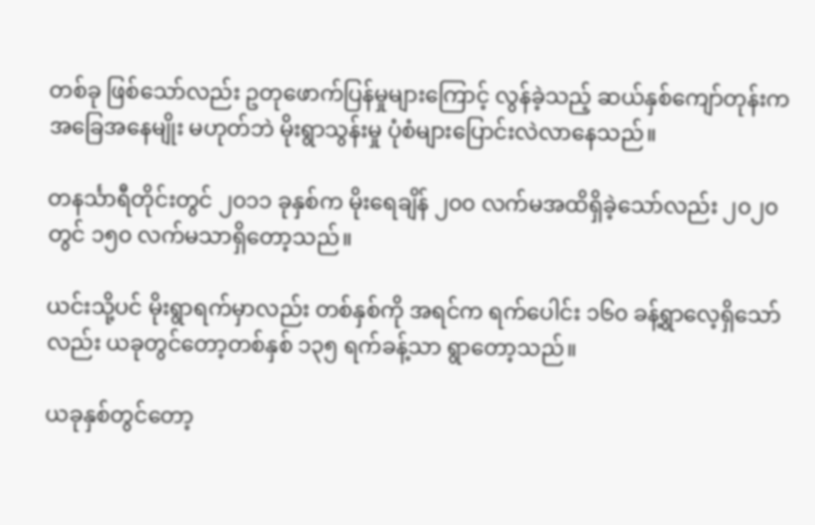တစ်ခု ဖြစ်သော်လည်း ဥတုဖောက်ပြန်မှုများကြောင့် လွန်ခဲ့သည့် ဆယ်နှစ်‌ကျော်တုန်းက အခြေအနေမျိုး မဟုတ်ဘဲ မိုးရွာသွန်းမှု ပုံစံများပြောင်းလဲလာနေသည်။

တနင်္သာရီတိုင်းတွင် ၂၀၁၁ ခုနှစ်က မိုးရေချိန် ၂၀၀ လက်မအထိရှိခဲ့သော်လည်း ၂၀၂၀ တွင် ၁၅၀ လက်မသာရှိတော့သည်။

ယင်းသို့ပင် မိုးရွာရက်မှာလည်း တစ်နှစ်ကို အရင်က ရက်ပေါင်း ၁၆၀ ခန့်ရွာလေ့ရှိ‌သော်လည်း ယခုတွင်တော့တစ်နှစ် ၁၃၅ ရက်ခန့်သာ ရွာတော့သည်။

ယခုနှစ်တွင်တော့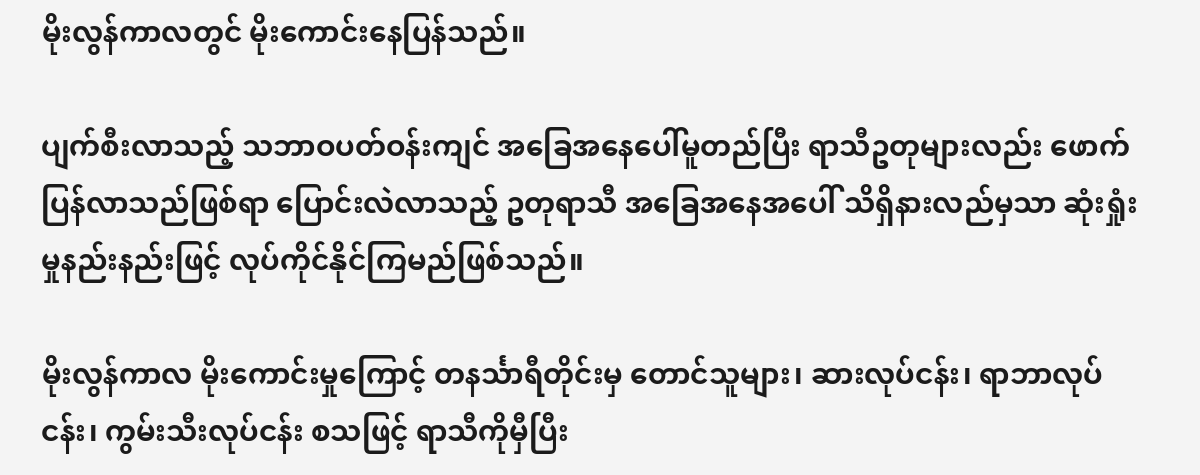မိုးလွန်ကာလတွင် မိုးကောင်းနေပြန်သည်။

ပျက်စီးလာသည့် သဘာဝပတ်ဝန်းကျင် အခြေအနေပေါ်မူတည်ပြီး ရာသီဥတုများလည်း ဖောက်ပြန်လာသည်ဖြစ်ရာ ပြောင်းလဲလာသည့် ဥတုရာသီ အခြေအနေအပေါ် သိရှိနားလည်မှသာ ဆုံးရှုံးမှုနည်းနည်းဖြင့် လုပ်ကိုင်နိုင်ကြမည်ဖြစ်သည်။

မိုးလွန်ကာလ မိုးကောင်းမှုကြောင့် တနင်္သာရီတိုင်းမှ တောင်သူများ၊ ဆားလုပ်ငန်း၊ ရာဘာလုပ်ငန်း၊ ကွမ်းသီးလုပ်ငန်း စသဖြင့် ရာသီကိုမှီပြီး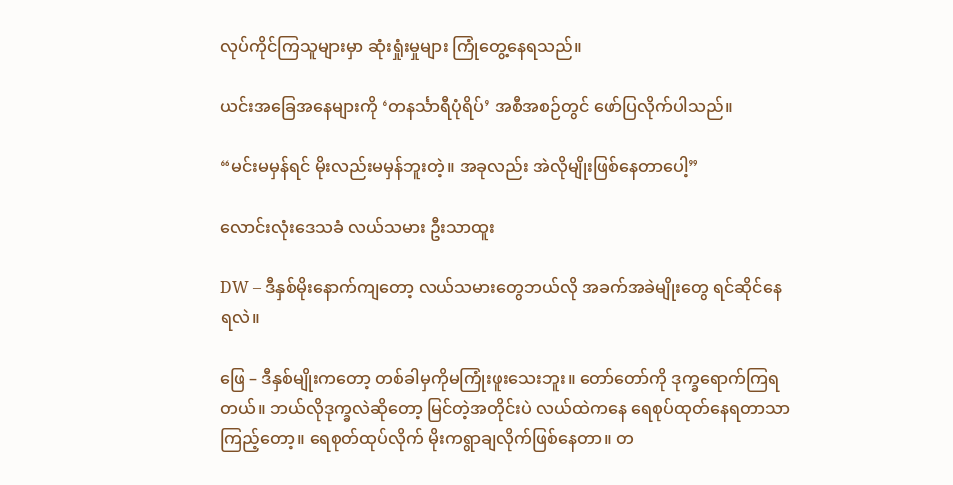လုပ်ကိုင်ကြသူများမှာ ဆုံးရှုံးမှုများ ကြုံတွေ့နေရသည်။

ယင်းအခြေအနေများကို ‘တနင်္သာရီပုံရိပ်’ အစီအစဉ်တွင် ဖော်ပြလိုက်ပါသည်။

“မင်းမမှန်ရင် မိုးလည်းမမှန်ဘူးတဲ့။ အခုလည်း အဲလိုမျိုးဖြစ်နေတာပေါ့”

လောင်းလုံးဒေသခံ လယ်သမား ဦးသာထူး

DW – ဒီနှစ်မိုးနောက်ကျတော့ လယ်သမားတွေဘယ်လို အခက်အခဲမျိုးတွေ ရင်ဆိုင်နေရလဲ။

ဖြေ – ဒီနှစ်မျိုးကတော့ တစ်ခါမှကိုမကြုံးဖူးသေးဘူး။ တော်တော်ကို ဒုက္ခရောက်ကြရတယ်။ ဘယ်လိုဒုက္ခလဲဆိုတော့ မြင်တဲ့အတိုင်းပဲ လယ်ထဲကနေ ရေစုပ်ထုတ်နေရတာသာကြည့်တော့။ ရေစုတ်ထုပ်လိုက် မိုးကရွာချလိုက်ဖြစ်နေတာ။ တ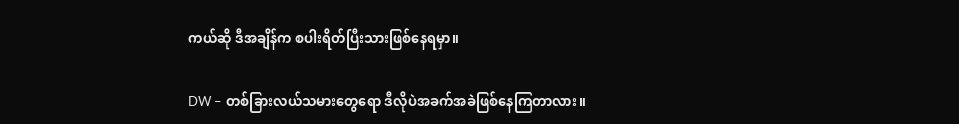ကယ်ဆို ဒီအချိန်က စပါးရိတ်ပြီးသားဖြစ်နေရမှာ။

DW – တစ်ခြားလယ်သမားတွေရော ဒီလိုပဲအခက်အခဲဖြစ်နေကြတာလား။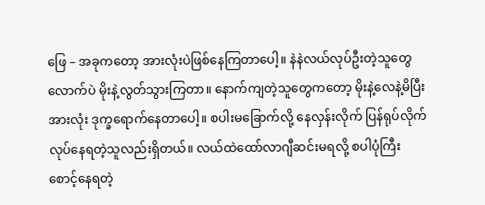ဖြေ – အခုကတော့ အားလုံးပဲဖြစ်နေကြတာပေါ့။ နဲနဲလယ်လုပ်ဦးတဲ့သူတွေလောက်ပဲ မိုးနဲ့လွတ်သွားကြတာ။ နောက်ကျတဲ့သူတွေကတော့ မိုးနဲ့လေနဲ့မိပြီး အားလုံး ဒုက္ခရောက်နေတာပေါ့။ စပါးမခြောက်လို့ နေလှန်းလိုက် ပြန်ရုပ်လိုက် လုပ်နေရတဲ့သူလည်းရှိတယ်။ လယ်ထဲထော်လာဂျီဆင်းမရလို့ စပါပုံကြီး စောင့်နေရတဲ့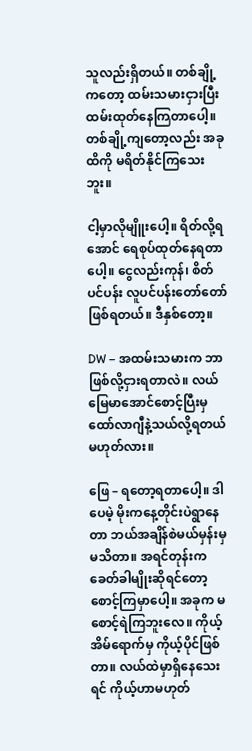သူလည်းရှိတယ်။ တစ်ချို့ကတော့ ထမ်းသမားငှားပြီး ထမ်းထုတ်နေကြတာပေါ့။ တစ်ချို့ကျတော့လည်း အခုထိကို မရိတ်နိုင်ကြသေးဘူး။

ငါ့မှာလိုမျိူးပေါ့။ ရိတ်လို့ရအောင် ရေစုပ်ထုတ်နေရတာပေါ့။ ငွေလည်းကုန်၊ စိတ်ပင်ပန်း လူပင်ပန်းတော်တော်ဖြစ်ရတယ်။ ဒီနှစ်တော့။

DW – အထမ်းသမားက ဘာဖြစ်လို့ငှားရတာလဲ။ လယ်မြေမာအောင်စောင့်ပြီးမှ ထော်လာဂျီနဲ့သယ်လို့ရတယ်မဟုတ်လား။

ဖြေ – ရတော့ရတာပေါ့။ ဒါပေမဲ့ မိုးကနေ့တိုင်းပဲရွာနေတာ ဘယ်အချိန်စဲမယ်မှန်းမှမသိတာ။ အရင်တုန်းက ခေတ်ခါမျိုးဆိုရင်တော့ စောင့်ကြမှာပေါ့။ အခုက မစောင့်ရဲကြဘူးလေ။ ကိုယ့်အိမ်ရောက်မှ ကိုယ့်ပိုင်ဖြစ်တာ။ လယ်ထဲမှာရှိနေသေးရင် ကိုယ့်ဟာမဟုတ်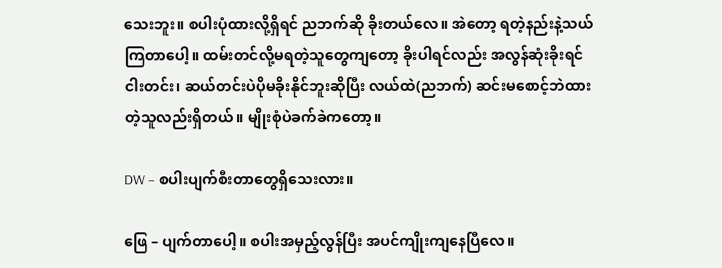သေးဘူး။ စပါးပုံထားလို့ရှိရင် ညဘက်ဆို ခိုးတယ်လေ။ အဲတော့ ရတဲ့နည်းနဲ့သယ်ကြတာပေါ့။ ထမ်းတင်လို့မရတဲ့သူတွေကျတော့ ခိုးပါရင်လည်း အလွန်ဆုံးခိုးရင် ငါးတင်း၊ ဆယ်တင်းပဲပိုမခိုးနိုင်ဘူးဆိုပြီး လယ်ထဲ(ညဘက်) ဆင်းမစောင့်ဘဲထားတဲ့သူလည်းရှိတယ်။ မျိုးစုံပဲခက်ခဲကတော့။

DW – စပါးပျက်စီးတာ‌တွေရှိသေးလား။

ဖြေ – ပျက်တာပေါ့။ စပါးအမှည့်လွန်ပြီး အပင်ကျိုးကျနေပြီလေ။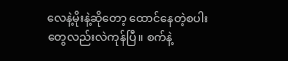လေနဲ့မိုးနဲ့ဆိုတော့ ထောင်နေတဲ့စပါးတွေလည်းလဲကုန်ပြီ။ စက်နဲ့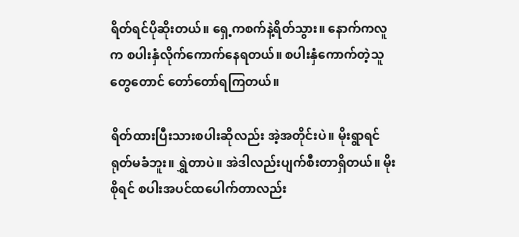ရိတ်ရင်ပိုဆိုးတယ်။ ရှေ့ကစက်နဲ့ရိတ်သွား။ နောက်ကလူက စပါးနှံလိုက်ကောက်နေရတယ်။ စပါးနှံကောက်တဲ့သူတွေတောင် တော်တော်ရကြတယ်။

ရိတ်ထားပြီးသားစပါးဆိုလည်း အဲ့အတိုင်းပဲ။ မိုးရွာရင် ရုတ်မခံဘူး။ ရွှဲတာပဲ။ အဲဒါလည်းပျက်စီးတာရှိတယ်။ မိုးစိုရင် စပါးအပင်ထပေါက်တာလည်း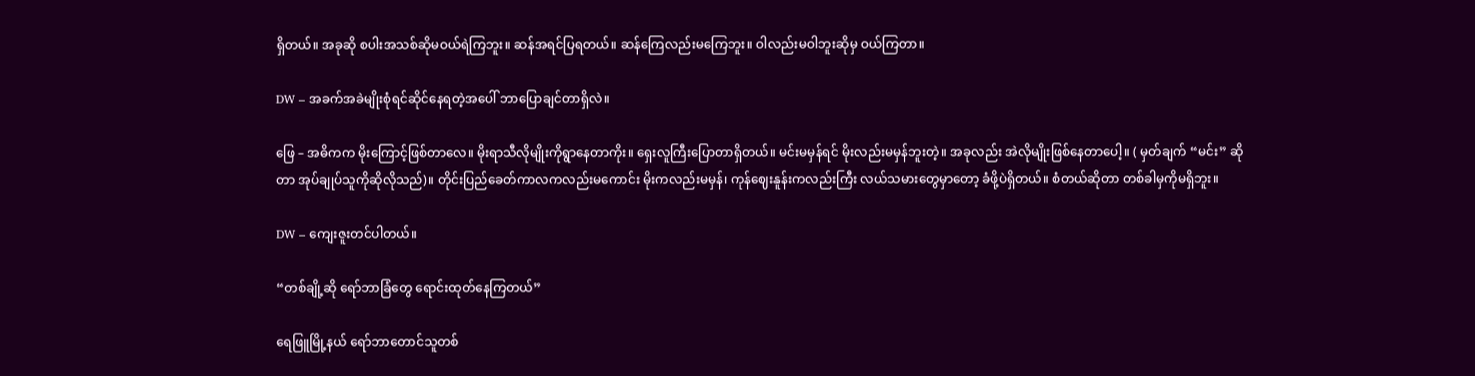ရှိတယ်။ အခုဆို စပါးအသစ်ဆိုမဝယ်ရဲကြဘူး။ ဆန်အရင်ပြရတယ်။ ဆန်ကြေလည်းမကြေဘူး။ ဝါလည်းမဝါဘူးဆိုမှ ဝယ်ကြတာ။

DW – အခက်အခဲမျိုးစုံရင်ဆိုင်နေရတဲ့အပေါ် ဘာပြောချင်တာရှိလဲ။

ဖြေ – အဓိကက မိုးကြောင့်ဖြစ်တာလေ။ မိုးရာသီလိုမျိုးကိုရွာနေတာကိုး။ ရှေးလူကြီးပြောတာရှိတယ်။ မင်းမမှန်ရင် မိုးလည်းမမှန်ဘူးတဲ့။ အခုလည်း အဲလိုမျိုးဖြစ်နေတာပေါ့။ ( မှတ်ချက် “မင်း” ဆိုတာ အုပ်ချုပ်သူကိုဆိုလိုသည်)။ တိုင်းပြည်ခေတ်ကာလကလည်းမကောင်း မိုးကလည်းမမှန်၊ ကုန်ဈေးနူန်းကလည်းကြီး လယ်သမားတွေမှာတော့ ခံဖို့ပဲရှိတယ်။ စံတယ်ဆိုတာ တစ်ခါမှကိုမရှိဘူး။

DW – ကျေးဇူးတင်ပါတယ်။

“တစ်ချို့ဆို ရော်ဘာခြံတွေ ရောင်းထုတ်နေကြတယ်”

ရေဖြူမြို့နယ် ရော်ဘာတောင်သူတစ်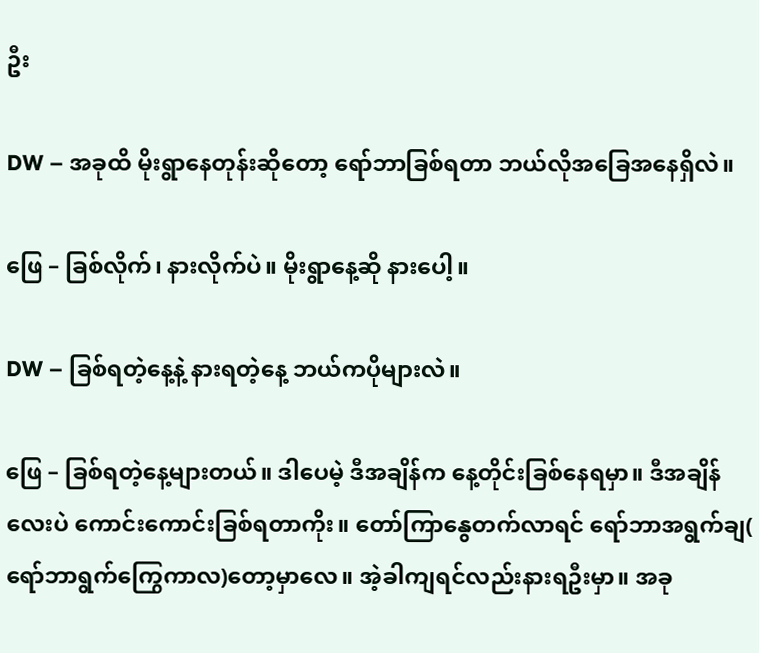ဦး

DW – အခုထိ မိုးရွာနေတုန်းဆိုတော့ ရော်ဘာခြစ်ရတာ ဘယ်လိုအခြေအနေရှိလဲ။

ဖြေ – ခြစ်လိုက်၊ နားလိုက်ပဲ။ မိုးရွာနေ့ဆို နားပေါ့။

DW – ခြစ်ရတဲ့နေ့နဲ့ နားရတဲ့နေ့ ဘယ်ကပိုများလဲ။

ဖြေ – ခြစ်ရတဲ့နေ့များတယ်။ ဒါပေမဲ့ ဒီအချိန်က နေ့တိုင်းခြစ်နေရမှာ။ ဒီအချိန်လေးပဲ ကောင်းကောင်းခြစ်ရတာကိုး။ တော်ကြာနွေတက်လာရင် ရော်ဘာအရွက်ချ( ရော်ဘာရွက်ကြွေကာလ)တော့မှာလေ။ အဲ့ခါကျရင်လည်းနားရဦးမှာ။ အခု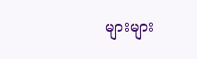များများ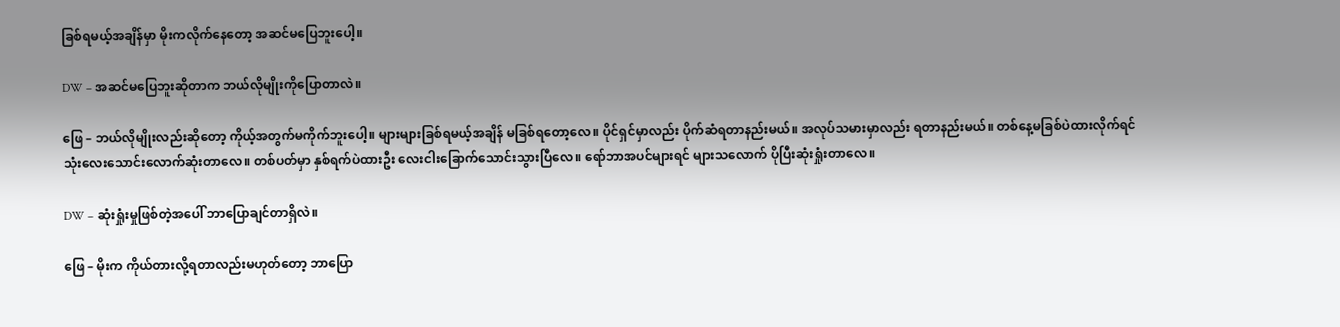ခြစ်ရမယ့်အချိန်မှာ မိုးကလိုက်နေတော့ အဆင်မပြေဘူးပေါ့။

DW – အဆင်မပြေဘူးဆိုတာက ဘယ်လိုမျိုးကိုပြောတာလဲ။

ဖြေ – ဘယ်လိုမျိုးလည်းဆိုတော့ ကိုယ့်အတွက်မကိုက်ဘူးပေါ့။ များများခြစ်ရမယ့်အချိန် မခြစ်ရတော့လေ။ ပိုင်ရှင်မှာလည်း ပိုက်ဆံရတာနည်းမယ်။ အလုပ်သမားမှာလည်း ရတာနည်းမယ်။ တစ်နေ့မခြစ်ပဲထားလိုက်ရင် သုံး‌လေးသောင်းလောက်ဆုံးတာလေ။ တစ်ပတ်မှာ နှစ်ရက်ပဲထားဦး ‌လေးငါးခြောက်သောင်းသွားပြီလေ။ ရော်ဘာအပင်များရင် များသလောက် ပိုပြီးဆုံးရှုံးတာလေ။

DW – ဆုံးရှုံးမှုဖြစ်တဲ့အပေါ် ဘာပြောချင်တာရှိလဲ။

ဖြေ – မိုးက ကိုယ်တားလို့ရတာလည်းမဟုတ်တော့ ဘာပြော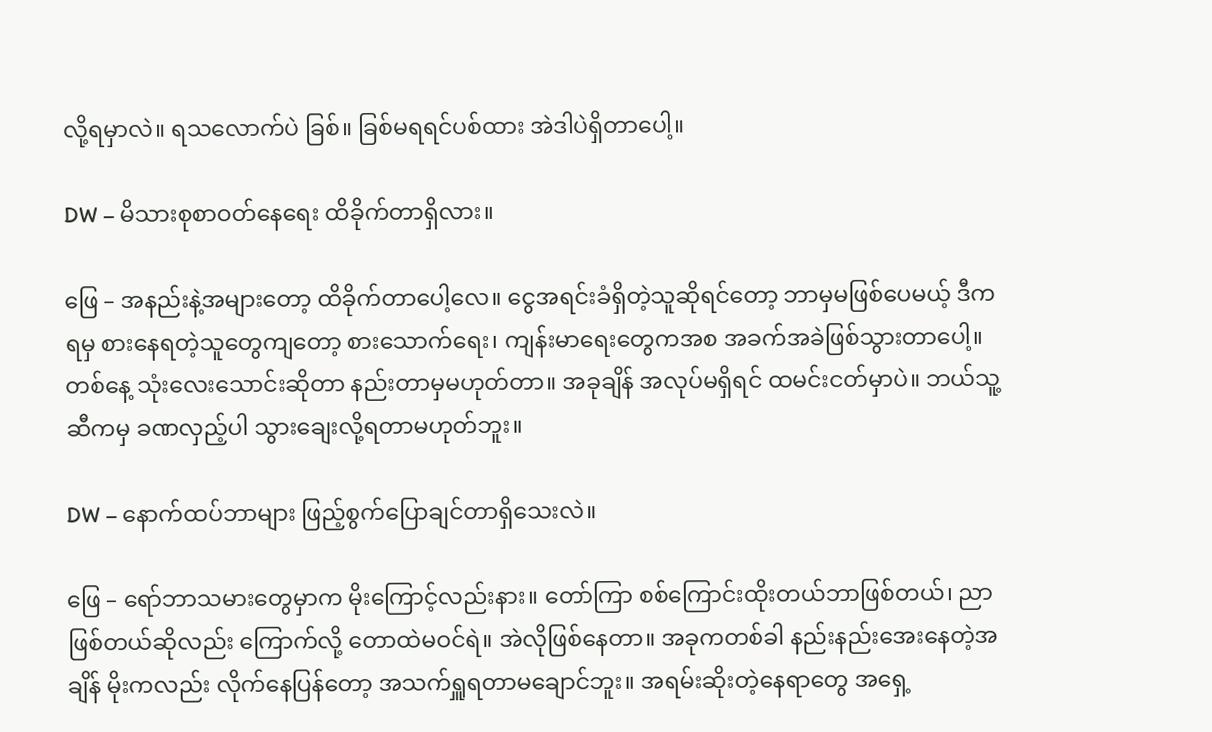လို့ရမှာလဲ။ ရသလောက်ပဲ ခြစ်။ ခြစ်မရရင်ပစ်ထား အဲဒါပဲရှိတာပေါ့။

DW – မိသားစုစာဝတ်နေရေး ထိခိုက်တာရှိလား။

ဖြေ – အနည်းနဲ့အများတော့ ထိခိုက်တာပေါ့လေ။ ငွေအရင်းခံရှိတဲ့သူဆိုရင်တော့ ဘာမှမဖြစ်ပေမယ့် ဒီကရမှ စားနေရတဲ့သူတွေကျတော့ စားသောက်ရေး၊ ကျန်းမာရေးတွေကအစ အခက်အခဲဖြစ်သွားတာပေါ့။ တစ်နေ့ သုံးလေးသောင်းဆိုတာ နည်းတာမှမဟုတ်တာ။ အခုချိန် အလုပ်မရှိရင် ထမင်းငတ်မှာပဲ။ ဘယ်သူ့ဆီကမှ ခဏလှည့်ပါ‌ သွားချေးလို့ရတာမဟုတ်ဘူး။

DW – နောက်ထပ်ဘာများ ဖြည့်စွက်ပြောချင်တာရှိသေးလဲ။

ဖြေ – ရော်ဘာသမားတွေမှာက မိုးကြောင့်လည်းနား။ တော်ကြာ စစ်ကြောင်းထိုးတယ်ဘာဖြစ်တယ်၊ ညာဖြစ်တယ်ဆိုလည်း ကြောက်လို့ တောထဲမဝင်ရဲ။ အဲလိုဖြစ်နေတာ။ အခုကတစ်ခါ နည်းနည်းအေးနေတဲ့အချိန် မိုးကလည်း လိုက်နေပြန်တော့ အသက်ရှူရတာမချောင်ဘူး။ ‌အရမ်းဆိုးတဲ့နေရာတွေ အရှေ့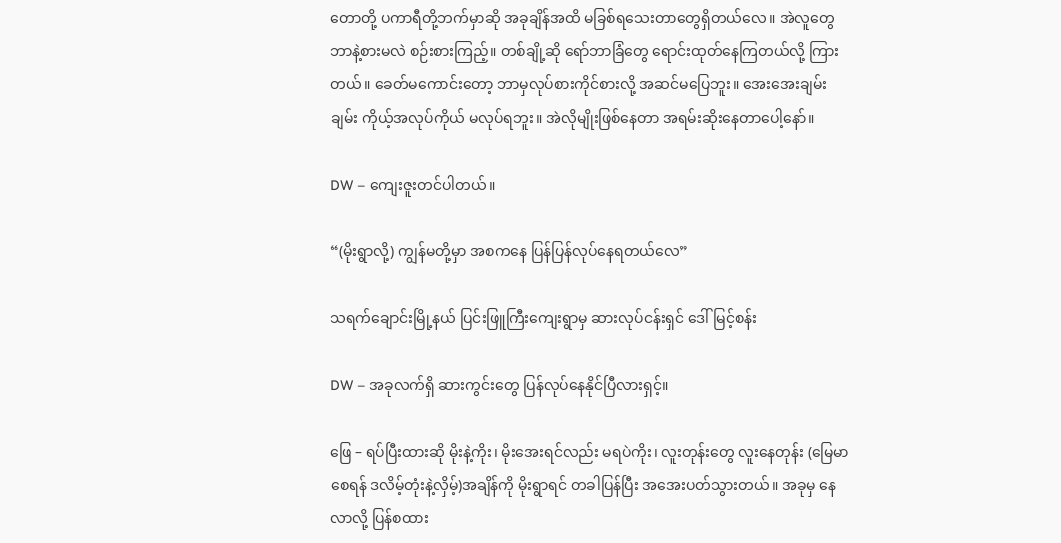တောတို့ ပကာရီတို့ဘက်မှာဆို အခုချိန်အထိ မခြစ်ရသေးတာတွေရှိတယ်လေ။ အဲလူတွေဘာနဲ့စားမလဲ စဉ်းစားကြည့်။ တစ်ချို့ဆို ရော်ဘာခြံတွေ ရောင်းထုတ်နေကြတယ်လို့ ကြားတယ်။ ခေတ်မကောင်းတော့ ဘာမှလုပ်စားကိုင်စားလို့ အဆင်မပြေဘူး။ အေးအေးချမ်းချမ်း ကိုယ့်အလုပ်ကိုယ် မလုပ်ရဘူး။ အဲလိုမျိုးဖြစ်နေတာ အရမ်းဆိုးနေတာပေါ့နော်။

DW – ကျေးဇူးတင်ပါတယ်။

“(မိုးရွာလို့) ကျွန်မတို့မှာ အစကနေ ပြန်ပြန်လုပ်နေရတယ်လေ”

သရက်ချောင်းမြို့နယ် ပြင်းဖြူကြီးကျေးရွာမှ ဆားလုပ်ငန်းရှင် ဒေါ်မြင့်စန်း

DW – အခုလက်ရှိ ဆားကွင်းတွေ ပြန်လုပ်နေနိုင်ပြီလားရှင့်။

ဖြေ – ရပ်ပြီးထားဆို မိုးနဲ့ကိုး၊ မိုးအေးရင်လည်း မရပဲကိုး၊ လူးတုန်းတွေ လူးနေတုန်း (မြေမာစေရန် ဒလိမ့်တုံးနဲ့လှိမ့်)အချိန်ကို မိုးရွာရင် တခါပြန်ပြီး အအေးပတ်သွားတယ်။ အခုမှ နေလာလို့ ပြန်စထား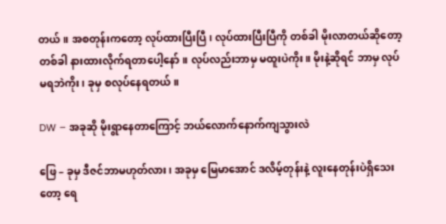တယ်။ အစတုန်းကတော့ လုပ်ထားပြီးပြီ၊ လုပ်ထားပြီးပြီကို တစ်ခါ မိုးလာတယ်ဆိုတော့ တစ်ခါ နားထားလိုက်ရတာပေါ့နော်။ လုပ်လည်းဘာမှ မထူးပဲကိုး။ မိုးနဲ့ဆိုရင် ဘာမှ လုပ်မရဘဲကိုး၊ ခုမှ စလုပ်နေရတယ်။

DW – အခုဆို မိုးရွာနေတာကြောင့် ဘယ်လောက်နောက်ကျသွားလဲ

ဖြေ – ခုမှ ဒီဇင်ဘာမဟုတ်လား၊ အခုမှ မြေမာအောင် ဒလိမ့်တုန်းနဲ့ လူးနေတုန်းပဲရှိသေးတော့ ရေ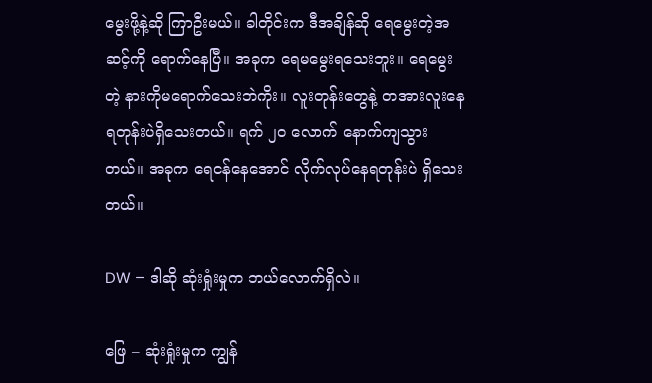မွေးဖို့နဲ့ဆို ကြာဦးမယ်။ ခါတိုင်းက ဒီအချိန်ဆို ရေမွေးတဲ့အဆင့်ကို ရောက်နေပြီ။ အခုက ရေမမွေးရသေးဘူး။ ရေမွေးတဲ့ နားကိုမရောက်သေးဘဲကိုး။ လူးတုန်းတွေနဲ့ တအားလူးနေရတုန်းပဲရှိသေးတယ်။ ရက် ၂၀ လောက် နောက်ကျသွားတယ်။ အခုက ရေငန်နေအောင် လိုက်လုပ်နေရတုန်းပဲ ရှိသေးတယ်။

DW – ဒါဆို ဆုံးရှုံးမှုက ဘယ်လောက်ရှိလဲ။

ဖြေ – ဆုံးရှုံးမှုက ကျွန်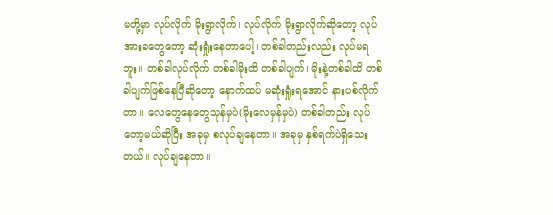မတို့မှာ လုပ်လိုက် မိုးရွာလိုက်၊ လုပ်လိုက် မိုးရွာလိုက်ဆိုတော့ လုပ်အားခတွေတော့ ဆုံးရှုံးနေတာပေါ့၊ တစ်ခါတည်းလည်း လုပ်မရဘူး။ တစ်ခါလုပ်လိုက် တစ်ခါမိုးထိ တစ်ခါပျက်၊ မိုးနဲ့တစ်ခါထိ တစ်ခါပျက်ဖြစ်နေပြီဆိုတော့ နောက်ထပ် မဆုံးရှုံးရအောင် နားပစ်လိုက်တာ။ လေတွေနေတွေသုန်မှပဲ(မိုးလေမှန်မှပဲ) တစ်ခါတည်း လုပ်တော့မယ်ဆိုပြီး အခုမှ စလုပ်ချနေတာ။ အခုမှ နှစ်ရက်ပဲရှိသေးတယ်။ လုပ်ချနေတာ။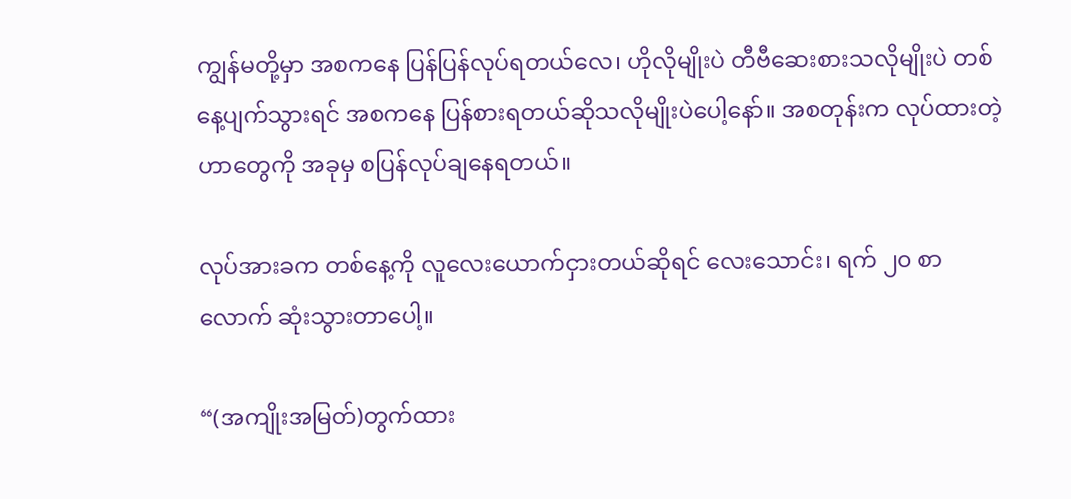ကျွန်မတို့မှာ အစကနေ ပြန်ပြန်လုပ်ရတယ်လေ၊ ဟိုလိုမျိုးပဲ တီဗီဆေးစားသလိုမျိုးပဲ တစ်နေ့ပျက်သွားရင် အစကနေ ပြန်စားရတယ်ဆိုသလိုမျိုးပဲပေါ့နော်။ အစတုန်းက လုပ်ထားတဲ့ဟာတွေကို အခုမှ စပြန်လုပ်ချနေရတယ်။

လုပ်အားခက တစ်နေ့ကို လူလေးယောက်ငှားတယ်ဆိုရင် လေးသောင်း၊ ရက် ၂၀ စာလောက် ဆုံးသွားတာပေါ့။

“(အကျိုးအမြတ်)တွက်ထား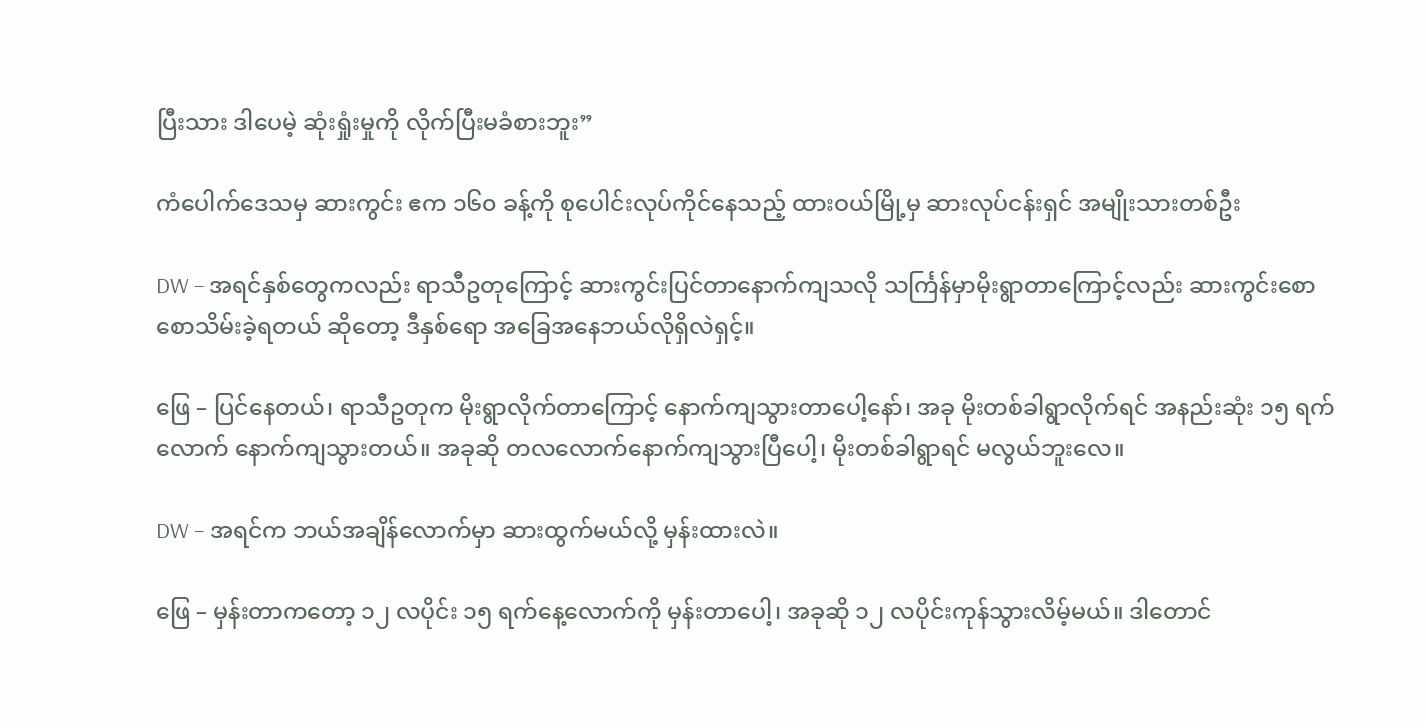ပြီးသား ဒါပေမဲ့ ဆုံးရှုံးမှုကို လိုက်ပြီးမခံစားဘူး”

ကံပေါက်ဒေသမှ ဆားကွင်း ဧက ၁၆၀ ခန့်ကို စုပေါင်းလုပ်ကိုင်နေသည့် ထားဝယ်မြို့မှ ဆားလုပ်ငန်းရှင် အမျိုးသားတစ်ဦး

DW – အရင်နှစ်တွေကလည်း ရာသီဥတုကြောင့် ဆားကွင်းပြင်တာနောက်ကျသလို သင်္ကြန်မှာမိုးရွာတာကြောင့်လည်း ဆားကွင်းစောစောသိမ်းခဲ့ရတယ် ဆိုတော့ ဒီနှစ်ရော အခြေအနေဘယ်လိုရှိလဲရှင့်။

ဖြေ – ပြင်နေတယ်၊ ရာသီဥတုက မိုးရွာလိုက်တာကြောင့် နောက်ကျသွားတာပေါ့နော်၊ အခု မိုးတစ်ခါရွာလိုက်ရင် အနည်းဆုံး ၁၅ ရက်လောက် နောက်ကျသွားတယ်။ အခုဆို တလလောက်နောက်ကျသွားပြီပေါ့၊ မိုးတစ်ခါရွာရင် မလွယ်ဘူးလေ။

DW – အရင်က ဘယ်အချိန်လောက်မှာ ဆားထွက်မယ်လို့ မှန်းထားလဲ။

ဖြေ – မှန်းတာကတော့ ၁၂ လပိုင်း ၁၅ ရက်နေ့လောက်ကို မှန်းတာပေါ့၊ အခုဆို ၁၂ လပိုင်းကုန်သွားလိမ့်မယ်။ ဒါတောင်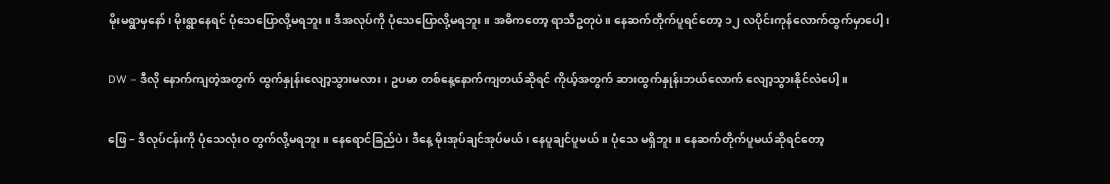မိုးမရွာမှနော်၊ မိုးရွာနေရင် ပုံသေပြောလို့မရဘူး။ ဒီအလုပ်ကို ပုံသေပြောလို့မရဘူး။ အဓိကတော့ ရာသီဥတုပဲ။ နေဆက်တိုက်ပူရင်တော့ ၁၂ လပိုင်းကုန်လောက်ထွက်မှာပေါ့၊

DW – ဒီလို နောက်ကျတဲ့အတွက် ထွက်နှုန်းလျော့သွားမလား၊ ဥပမာ တစ်နေ့နောက်ကျတယ်ဆိုရင် ကိုယ့်အတွက် ဆားထွက်နှုန်းဘယ်လောက် လျော့သွားနိုင်လဲပေါ့။

ဖြေ – ဒီလုပ်ငန်းကို ပုံသေလုံးဝ တွက်လို့မရဘူး။ နေရောင်ခြည်ပဲ၊ ဒီနေ့ မိုးအုပ်ချင်အုပ်မယ်၊ နေပူချင်ပူမယ်။ ပုံသေ မရှိဘူး။ နေဆက်တိုက်ပူမယ်ဆိုရင်တော့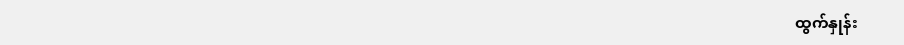ထွက်နှုန်း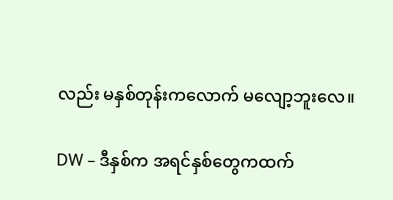လည်း မနှစ်တုန်းကလောက် မလျော့ဘူးလေ။

DW – ဒီနှစ်က အရင်နှစ်တွေကထက်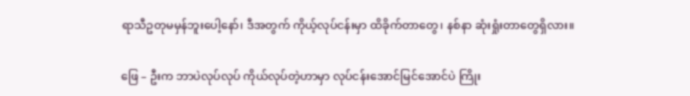ရာသီဥတုမမှန်ဘူးပေါ့နော်၊ ဒီအတွက် ကိုယ့်လုပ်ငန်းမှာ ထိခိုက်တာတွေ၊ နစ်နာ ဆုံးရှုံးတာတွေရှိလား။

ဖြေ – ဦးက ဘာပဲလုပ်လုပ် ကိုယ်လုပ်တဲ့ဟာမှာ လုပ်ငန်းအောင်မြင်အောင်ပဲ ကြိုး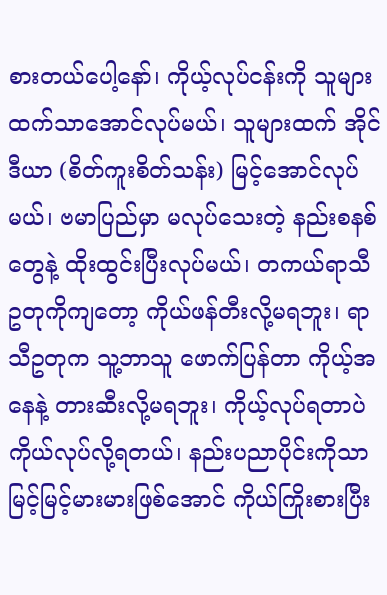စားတယ်ပေါ့နော်၊ ကိုယ့်လုပ်ငန်းကို သူများထက်သာအောင်လုပ်မယ်၊ သူများထက် အိုင်ဒီယာ (စိတ်ကူးစိတ်သန်း) မြင့်အောင်လုပ်မယ်၊ ဗမာပြည်မှာ မလုပ်သေးတဲ့ နည်းစနစ်တွေနဲ့ ထိုးထွင်းပြီးလုပ်မယ်၊ တကယ်ရာသီဥတုကိုကျတော့ ကိုယ်ဖန်တီးလို့မရဘူး၊ ရာသီဥတုက သူ့ဘာသူ ဖောက်ပြန်တာ ကိုယ့်အနေနဲ့ တားဆီးလို့မရဘူး၊ ကိုယ့်လုပ်ရတာပဲ ကိုယ်လုပ်လို့ရတယ်၊ နည်းပညာပိုင်းကိုသာ မြင့်မြင့်မားမားဖြစ်အောင် ကိုယ်ကြိုးစားပြီး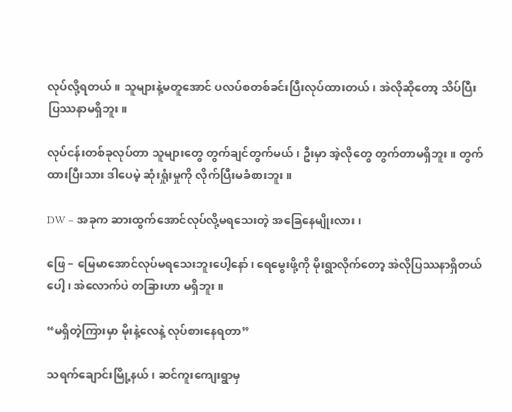လုပ်လို့ရတယ်။ သူများနဲ့မတူအောင် ပလပ်စတစ်ခင်းပြီးလုပ်ထားတယ်၊ အဲလိုဆိုတော့ သိပ်ပြီးပြဿနာမရှိဘူး။

လုပ်ငန်းတစ်ခုလုပ်တာ သူများတွေ တွက်ချင်တွက်မယ်၊ ဦးမှာ အဲ့လိုတွေ တွက်တာမရှိဘူး။ တွက်ထားပြီးသား ဒါပေမဲ့ ဆုံးရှုံးမှုကို လိုက်ပြီးမခံစားဘူး။

DW – အခုက ဆားထွက်အောင်လုပ်လို့မရသေးတဲ့ အခြေနေမျိုးလား၊

ဖြေ – မြေမာအောင်လုပ်မရသေးဘူးပေါ့နော်၊ ရေမွေးဖို့ကို မိုးရွာလိုက်တော့ အဲလိုပြဿနာရှိတယ်ပေါ့၊ အဲလောက်ပဲ တခြားဟာ မရှိဘူး။

“မရှိတဲ့ကြားမှာ မိုးနဲ့လေနဲ့ လုပ်စားနေရတာ”

သရက်ချောင်းမြို့နယ်၊ ဆင်ကူးကျေးရွာမှ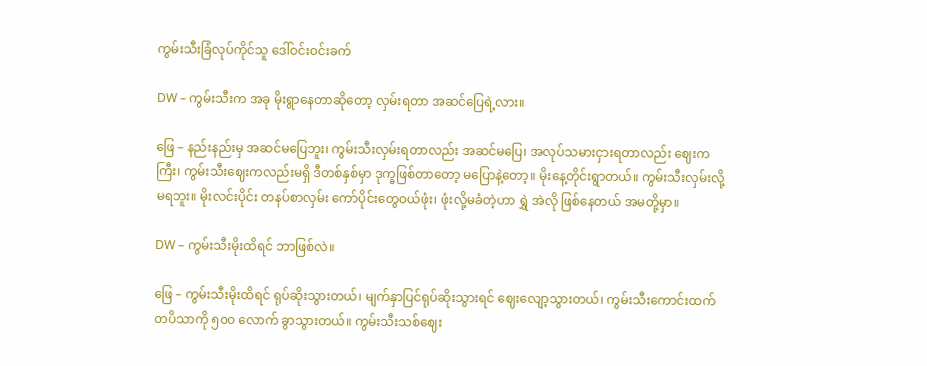ကွမ်းသီးခြံလုပ်ကိုင်သူ ဒေါ်ဝင်းဝင်းခက်

DW – ကွမ်းသီးက အခု မိုးရွာနေတာဆိုတော့ လှမ်းရတာ အဆင်ပြေရဲ့လား။

ဖြေ – နည်းနည်းမှ အဆင်မပြေဘူး၊ ကွမ်းသီးလှမ်းရတာလည်း အဆင်မပြေ၊ အလုပ်သမားငှားရတာလည်း ဈေးကကြီး၊ ကွမ်းသီးဈေးကလည်းမရှိ ဒီတစ်နှစ်မှာ ဒုက္ခဖြစ်တာတော့ မပြောနဲ့တော့။ မိုးနေ့တိုင်းရွာတယ်။ ကွမ်းသီးလှမ်းလို့ မရဘူး။ မိုးလင်းပိုင်း တနပ်စာလှမ်း ကော်ပိုင်းတွေဝယ်ဖုံး၊ ဖုံးလို့မခံတဲ့ဟာ ရွှဲ အဲလို ဖြစ်နေတယ် အမတို့မှာ။

DW – ကွမ်းသီးမိုးထိရင် ဘာဖြစ်လဲ။

ဖြေ – ကွမ်းသီးမိုးထိရင် ရုပ်ဆိုးသွားတယ်၊ မျက်နှာပြင်ရုပ်ဆိုးသွားရင် ဈေးလျော့သွားတယ်၊ ကွမ်းသီးကောင်းထက် တပိသာကို ၅၀၀ လောက် ခွာသွားတယ်။ ကွမ်းသီးသစ်ဈေး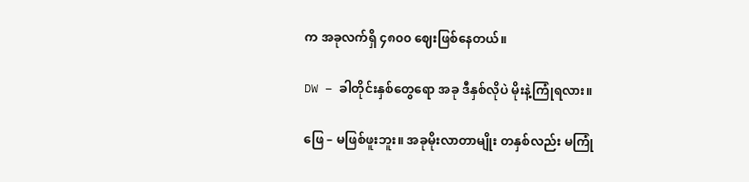က အခုလက်ရှိ ၄၈၀၀ ဈေးဖြစ်နေတယ်။

DW – ခါတိုင်းနှစ်တွေရော အခု ဒီနှစ်လိုပဲ မိုးနဲ့ကြုံရလား။

ဖြေ – မဖြစ်ဖူးဘူး။ အခုမိုးလာတာမျိုး တနှစ်လည်း မကြုံ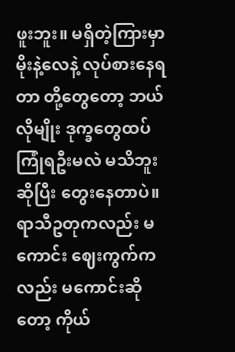ဖူးဘူး။ မရှိတဲ့ကြားမှာ မိုးနဲ့လေနဲ့ လုပ်စားနေရတာ တို့တွေတော့ ဘယ်လိုမျိုး ဒုက္ခတွေထပ်ကြုံရဦးမလဲ မသိဘူးဆိုပြီး တွေးနေတာပဲ။ ရာသီဥတုကလည်း မကောင်း ဈေးကွက်ကလည်း မကောင်းဆိုတော့ ကိုယ်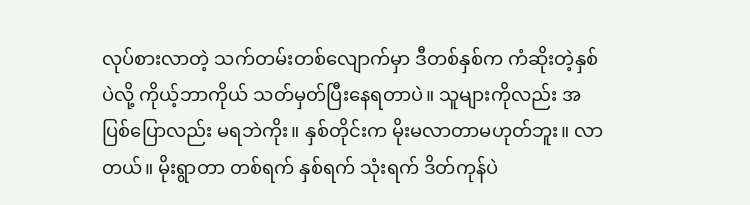လုပ်စားလာတဲ့ သက်တမ်းတစ်လျောက်မှာ ဒီတစ်နှစ်က ကံဆိုးတဲ့နှစ်ပဲလို့ ကိုယ့်ဘာကိုယ် သတ်မှတ်ပြီးနေရတာပဲ။ သူများကိုလည်း အပြစ်ပြောလည်း မရဘဲကိုး။ နှစ်တိုင်းက မိုးမလာတာမဟုတ်ဘူး။ လာတယ်။ မိုးရွာတာ တစ်ရက် နှစ်ရက် သုံးရက် ဒိတ်ကုန်ပဲ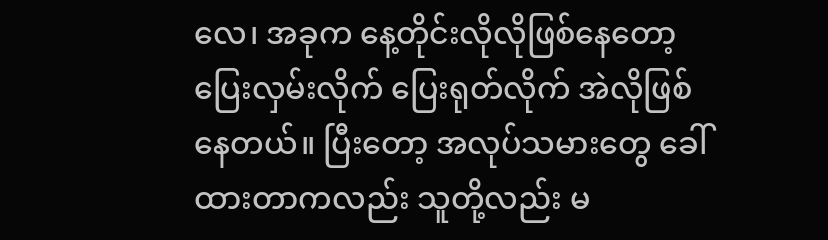လေ၊ အခုက နေ့တိုင်းလိုလိုဖြစ်နေတော့ ပြေးလှမ်းလိုက် ပြေးရုတ်လိုက် အဲလိုဖြစ်နေတယ်။ ပြီးတော့ အလုပ်သမားတွေ ခေါ်ထားတာကလည်း သူတို့လည်း မ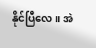နိုင်ပြီလေ။ အဲ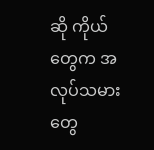ဆို ကိုယ်တွေက အလုပ်သမားတွေ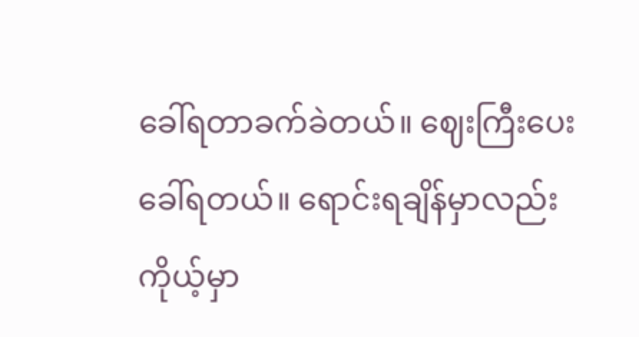ခေါ်ရတာခက်ခဲတယ်။ ဈေးကြီးပေးခေါ်ရတယ်။ ရောင်းရချိန်မှာလည်းကိုယ့်မှာ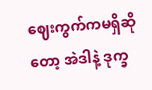ဈေးကွက်ကမရှိဆိုတော့ အဲဒါနဲ့ ဒုက္ခ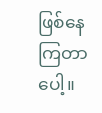ဖြစ်နေကြတာပေါ့။